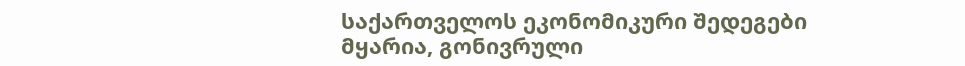საქართველოს ეკონომიკური შედეგები მყარია, გონივრული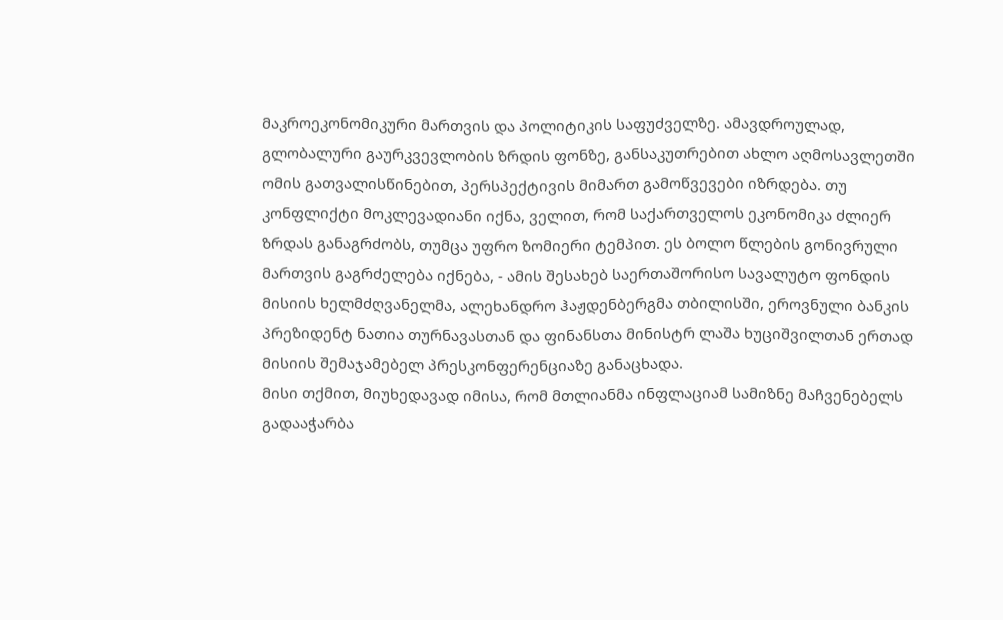მაკროეკონომიკური მართვის და პოლიტიკის საფუძველზე. ამავდროულად, გლობალური გაურკვევლობის ზრდის ფონზე, განსაკუთრებით ახლო აღმოსავლეთში ომის გათვალისწინებით, პერსპექტივის მიმართ გამოწვევები იზრდება. თუ კონფლიქტი მოკლევადიანი იქნა, ველით, რომ საქართველოს ეკონომიკა ძლიერ ზრდას განაგრძობს, თუმცა უფრო ზომიერი ტემპით. ეს ბოლო წლების გონივრული მართვის გაგრძელება იქნება, - ამის შესახებ საერთაშორისო სავალუტო ფონდის მისიის ხელმძღვანელმა, ალეხანდრო ჰაჟდენბერგმა თბილისში, ეროვნული ბანკის პრეზიდენტ ნათია თურნავასთან და ფინანსთა მინისტრ ლაშა ხუციშვილთან ერთად მისიის შემაჯამებელ პრესკონფერენციაზე განაცხადა.
მისი თქმით, მიუხედავად იმისა, რომ მთლიანმა ინფლაციამ სამიზნე მაჩვენებელს გადააჭარბა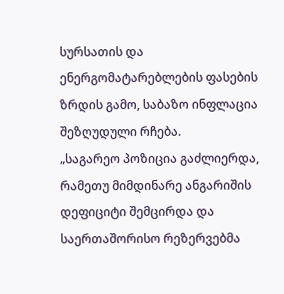სურსათის და ენერგომატარებლების ფასების ზრდის გამო, საბაზო ინფლაცია შეზღუდული რჩება.
„საგარეო პოზიცია გაძლიერდა, რამეთუ მიმდინარე ანგარიშის დეფიციტი შემცირდა და საერთაშორისო რეზერვებმა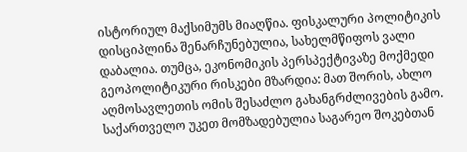ისტორიულ მაქსიმუმს მიაღწია. ფისკალური პოლიტიკის დისციპლინა შენარჩუნებულია, სახელმწიფოს ვალი დაბალია. თუმცა, ეკონომიკის პერსპექტივაზე მოქმედი გეოპოლიტიკური რისკები მზარდია: მათ შორის, ახლო აღმოსავლეთის ომის შესაძლო გახანგრძლივების გამო. საქართველო უკეთ მომზადებულია საგარეო შოკებთან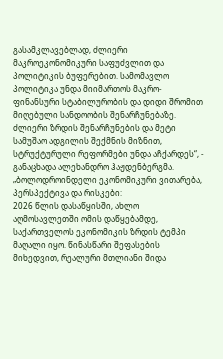გასამკლავებლად, ძლიერი მაკროეკონომიკური საფუძვლით და პოლიტიკის ბუფერებით. სამომავლო პოლიტიკა უნდა მიიმართოს მაკრო-ფინანსური სტაბილურობის და დიდი შრომით მიღებული სანდოობის შენარჩუნებაზე. ძლიერი ზრდის შენარჩუნების და მეტი სამუშაო ადგილის შექმნის მიზნით, სტრუქტურული რეფორმები უნდა აჩქარდეს“, - განაცხადა ალეხანდრო ჰაჟდენბერგმა.
„ბოლოდროინდელი ეკონომიკური ვითარება, პერსპექტივა და რისკები:
2026 წლის დასაწყისში, ახლო აღმოსავლეთში ომის დაწყებამდე, საქართველოს ეკონომიკის ზრდის ტემპი მაღალი იყო. წინასწარი შეფასების მიხედვით, რეალური მთლიანი შიდა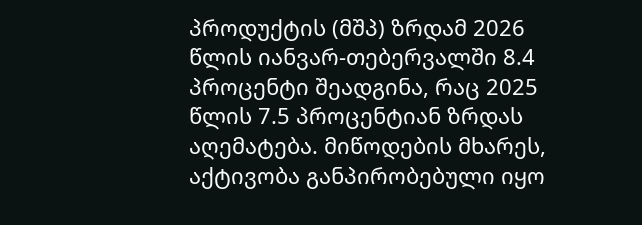პროდუქტის (მშპ) ზრდამ 2026 წლის იანვარ-თებერვალში 8.4 პროცენტი შეადგინა, რაც 2025 წლის 7.5 პროცენტიან ზრდას აღემატება. მიწოდების მხარეს, აქტივობა განპირობებული იყო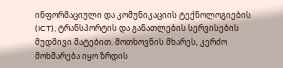ინფორმაციული და კომუნიკაციის ტექნოლოგიების (ICT), ტრანსპორტის და განათლების სერვისების მუდმივი მატებით. მოთხოვნის მხარეს, კერძო მოხმარება იყო ზრდის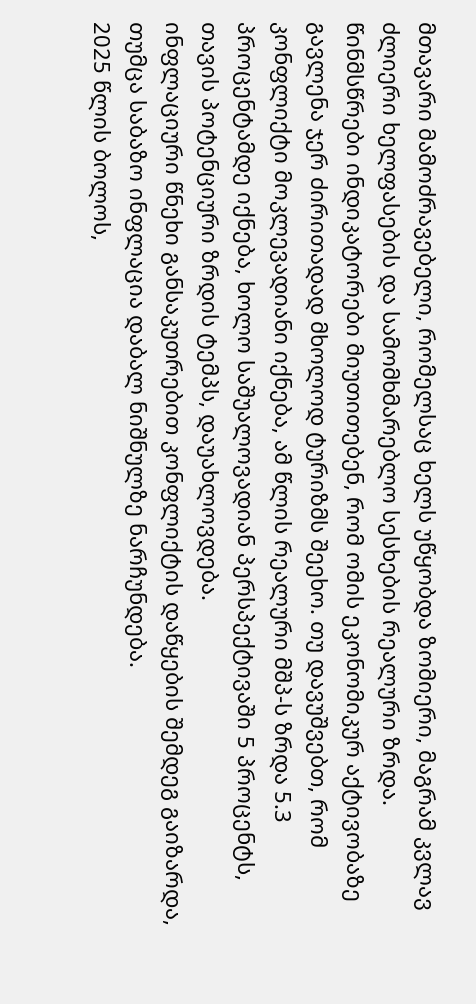მთავარი მამოძრავებელი, რომელსაც ხელს უწყობდა ზომიერი, მაგრამ კვლავ ძლიერი ხელფასების და სამომხმარებლო სესხების რეალური ზრდა. წინმსწრები ინდიკატორები მიუთითებენ, რომ ომის ეკონომიკურ აქტივობაზე გავლენა ჯერ ძირითადად მხოლოდ ტურიზმს შეეხო. თუ დავუშვებთ, რომ კონფლიქტი მოკლევადიანი იქნება, ამ წლის რეალური მშპ-ს ზრდა 5.3 პროცენტამდე იქნება, ხოლო საშუალოვადიან პერსპექტივაში 5 პროცენტს, თავის პოტენციური ზრდის ტემპს, დაუახლოვდება.
ინფლაციური წნეხი განსაკუთრებით კონფლიქტის დაწყების შემდეგ გაიზარდა, თუმცა საბაზო ინფლაცია დაბალ ნიშნულზე ნარჩუნდება.
2025 წლის ბოლოს,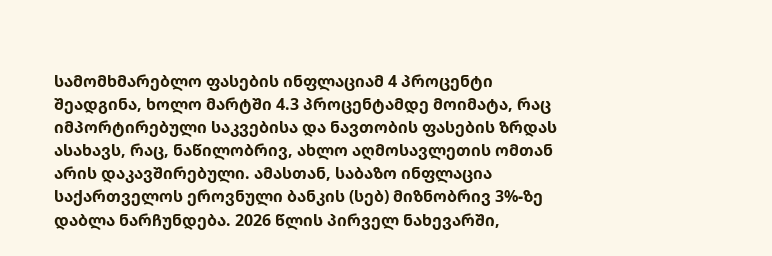სამომხმარებლო ფასების ინფლაციამ 4 პროცენტი შეადგინა, ხოლო მარტში 4.3 პროცენტამდე მოიმატა, რაც იმპორტირებული საკვებისა და ნავთობის ფასების ზრდას ასახავს, რაც, ნაწილობრივ, ახლო აღმოსავლეთის ომთან არის დაკავშირებული. ამასთან, საბაზო ინფლაცია საქართველოს ეროვნული ბანკის (სებ) მიზნობრივ 3%-ზე დაბლა ნარჩუნდება. 2026 წლის პირველ ნახევარში,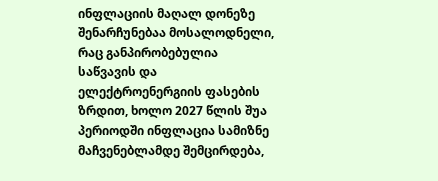ინფლაციის მაღალ დონეზე შენარჩუნებაა მოსალოდნელი, რაც განპირობებულია საწვავის და ელექტროენერგიის ფასების ზრდით, ხოლო 2027 წლის შუა პერიოდში ინფლაცია სამიზნე მაჩვენებლამდე შემცირდება,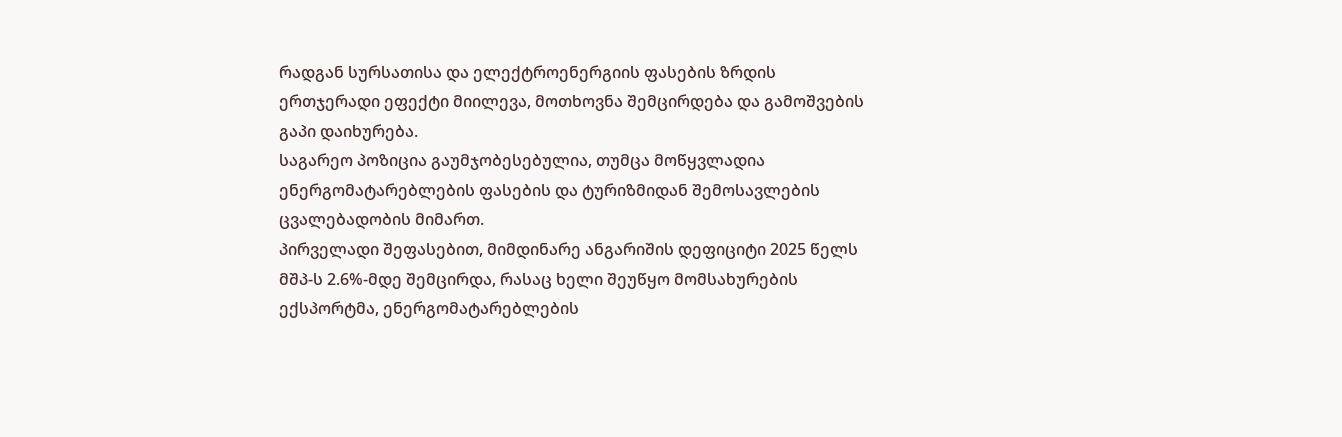რადგან სურსათისა და ელექტროენერგიის ფასების ზრდის ერთჯერადი ეფექტი მიილევა, მოთხოვნა შემცირდება და გამოშვების გაპი დაიხურება.
საგარეო პოზიცია გაუმჯობესებულია, თუმცა მოწყვლადია ენერგომატარებლების ფასების და ტურიზმიდან შემოსავლების ცვალებადობის მიმართ.
პირველადი შეფასებით, მიმდინარე ანგარიშის დეფიციტი 2025 წელს მშპ-ს 2.6%-მდე შემცირდა, რასაც ხელი შეუწყო მომსახურების ექსპორტმა, ენერგომატარებლების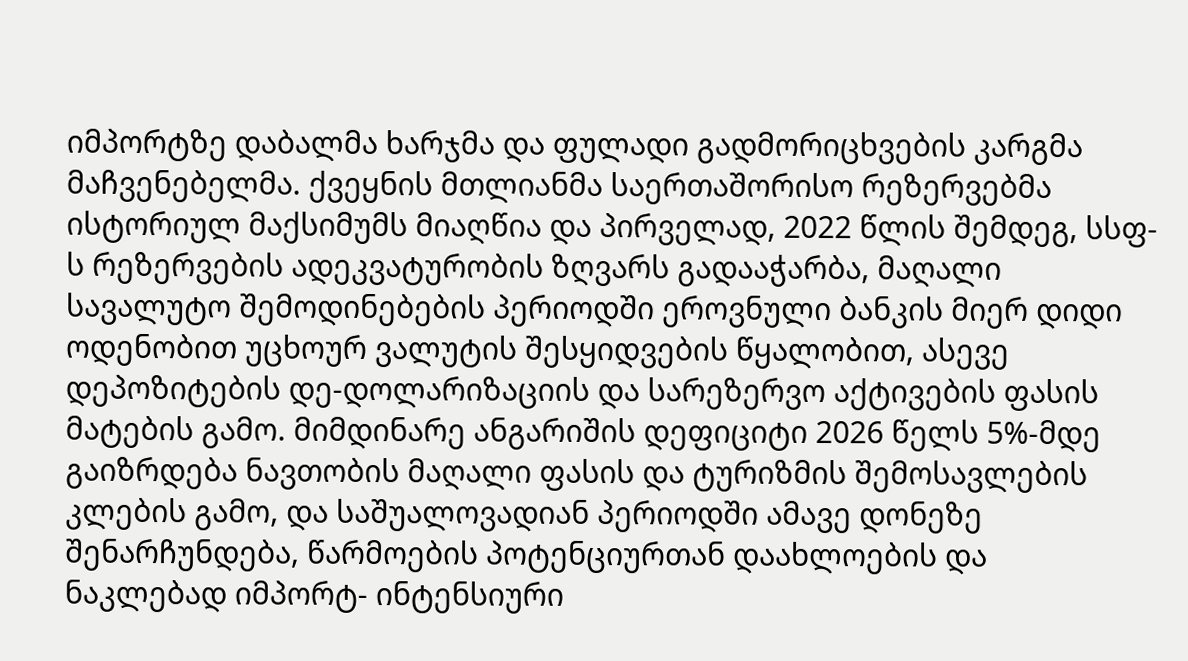იმპორტზე დაბალმა ხარჯმა და ფულადი გადმორიცხვების კარგმა მაჩვენებელმა. ქვეყნის მთლიანმა საერთაშორისო რეზერვებმა ისტორიულ მაქსიმუმს მიაღწია და პირველად, 2022 წლის შემდეგ, სსფ-ს რეზერვების ადეკვატურობის ზღვარს გადააჭარბა, მაღალი სავალუტო შემოდინებების პერიოდში ეროვნული ბანკის მიერ დიდი ოდენობით უცხოურ ვალუტის შესყიდვების წყალობით, ასევე დეპოზიტების დე-დოლარიზაციის და სარეზერვო აქტივების ფასის მატების გამო. მიმდინარე ანგარიშის დეფიციტი 2026 წელს 5%-მდე გაიზრდება ნავთობის მაღალი ფასის და ტურიზმის შემოსავლების კლების გამო, და საშუალოვადიან პერიოდში ამავე დონეზე შენარჩუნდება, წარმოების პოტენციურთან დაახლოების და ნაკლებად იმპორტ- ინტენსიური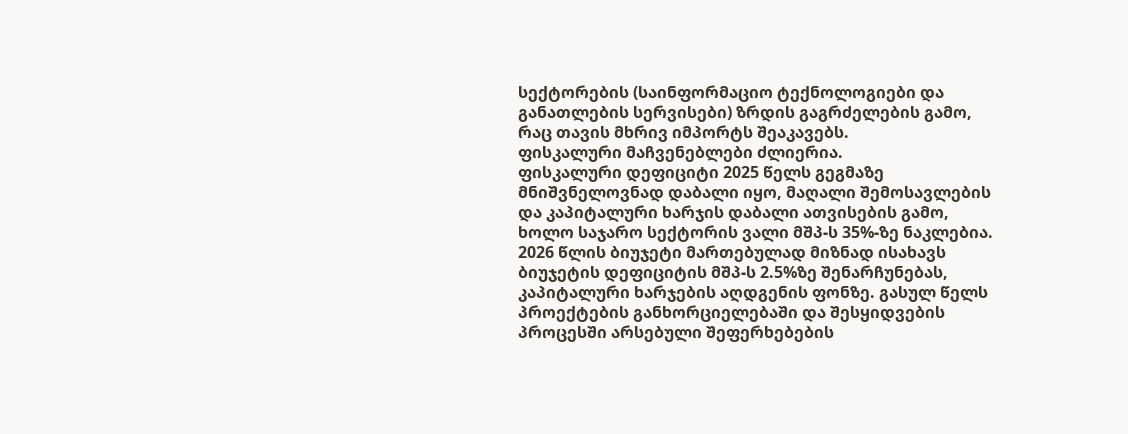სექტორების (საინფორმაციო ტექნოლოგიები და განათლების სერვისები) ზრდის გაგრძელების გამო, რაც თავის მხრივ იმპორტს შეაკავებს.
ფისკალური მაჩვენებლები ძლიერია.
ფისკალური დეფიციტი 2025 წელს გეგმაზე მნიშვნელოვნად დაბალი იყო, მაღალი შემოსავლების და კაპიტალური ხარჯის დაბალი ათვისების გამო, ხოლო საჯარო სექტორის ვალი მშპ-ს 35%-ზე ნაკლებია. 2026 წლის ბიუჯეტი მართებულად მიზნად ისახავს ბიუჯეტის დეფიციტის მშპ-ს 2.5%ზე შენარჩუნებას, კაპიტალური ხარჯების აღდგენის ფონზე. გასულ წელს პროექტების განხორციელებაში და შესყიდვების პროცესში არსებული შეფერხებების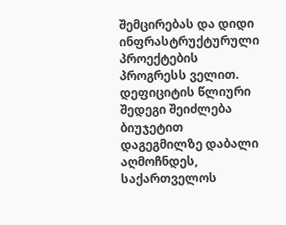შემცირებას და დიდი ინფრასტრუქტურული პროექტების პროგრესს ველით. დეფიციტის წლიური შედეგი შეიძლება ბიუჯეტით დაგეგმილზე დაბალი აღმოჩნდეს, საქართველოს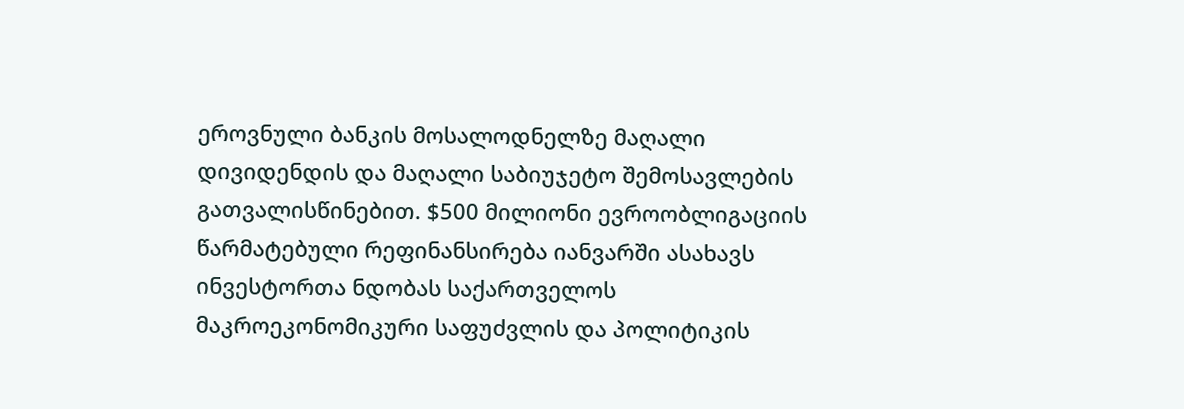ეროვნული ბანკის მოსალოდნელზე მაღალი დივიდენდის და მაღალი საბიუჯეტო შემოსავლების გათვალისწინებით. $500 მილიონი ევროობლიგაციის წარმატებული რეფინანსირება იანვარში ასახავს ინვესტორთა ნდობას საქართველოს მაკროეკონომიკური საფუძვლის და პოლიტიკის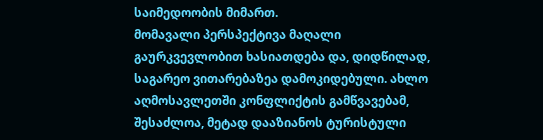საიმედოობის მიმართ.
მომავალი პერსპექტივა მაღალი გაურკვევლობით ხასიათდება და, დიდწილად, საგარეო ვითარებაზეა დამოკიდებული. ახლო აღმოსავლეთში კონფლიქტის გამწვავებამ, შესაძლოა, მეტად დააზიანოს ტურისტული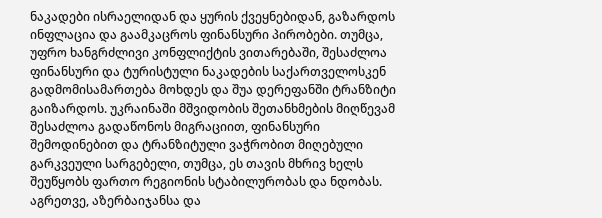ნაკადები ისრაელიდან და ყურის ქვეყნებიდან, გაზარდოს ინფლაცია და გაამკაცროს ფინანსური პირობები. თუმცა, უფრო ხანგრძლივი კონფლიქტის ვითარებაში, შესაძლოა ფინანსური და ტურისტული ნაკადების საქართველოსკენ გადმომისამართება მოხდეს და შუა დერეფანში ტრანზიტი გაიზარდოს. უკრაინაში მშვიდობის შეთანხმების მიღწევამ შესაძლოა გადაწონოს მიგრაციით, ფინანსური შემოდინებით და ტრანზიტული ვაჭრობით მიღებული გარკვეული სარგებელი, თუმცა, ეს თავის მხრივ ხელს შეუწყობს ფართო რეგიონის სტაბილურობას და ნდობას. აგრეთვე, აზერბაიჯანსა და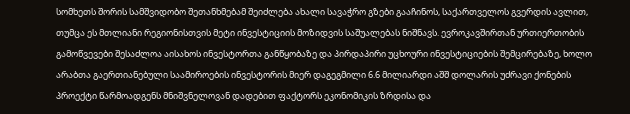სომხეთს შორის სამშვიდობო შეთანხმებამ შეიძლება ახალი სავაჭრო გზები გააჩინოს, საქართველოს გვერდის ავლით, თუმცა ეს მთლიანი რეგიონისთვის მეტი ინვესტიციის მოზიდვის საშუალებას ნიშნავს. ევროკავშირთან ურთიერთობის გამოწვევები შესაძლოა აისახოს ინვესტორთა განწყობაზე და პირდაპირი უცხოური ინვესტიციების შემცირებაზე, ხოლო არაბთა გაერთიანებული საამიროების ინვესტორის მიერ დაგეგმილი 6.6 მილიარდი აშშ დოლარის უძრავი ქონების პროექტი წარმოადგენს მნიშვნელოვან დადებით ფაქტორს ეკონომიკის ზრდისა და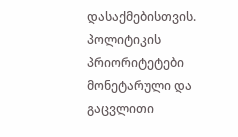დასაქმებისთვის.
პოლიტიკის პრიორიტეტები
მონეტარული და გაცვლითი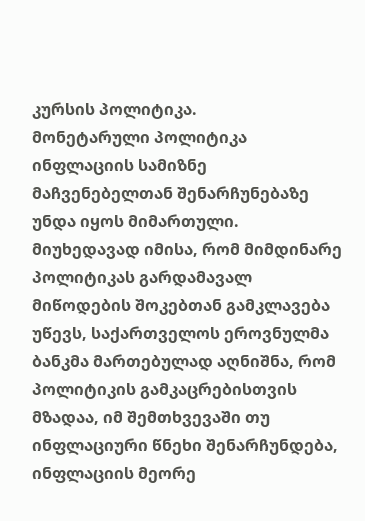კურსის პოლიტიკა.
მონეტარული პოლიტიკა ინფლაციის სამიზნე მაჩვენებელთან შენარჩუნებაზე უნდა იყოს მიმართული. მიუხედავად იმისა, რომ მიმდინარე პოლიტიკას გარდამავალ მიწოდების შოკებთან გამკლავება უწევს, საქართველოს ეროვნულმა ბანკმა მართებულად აღნიშნა, რომ პოლიტიკის გამკაცრებისთვის მზადაა, იმ შემთხვევაში თუ ინფლაციური წნეხი შენარჩუნდება, ინფლაციის მეორე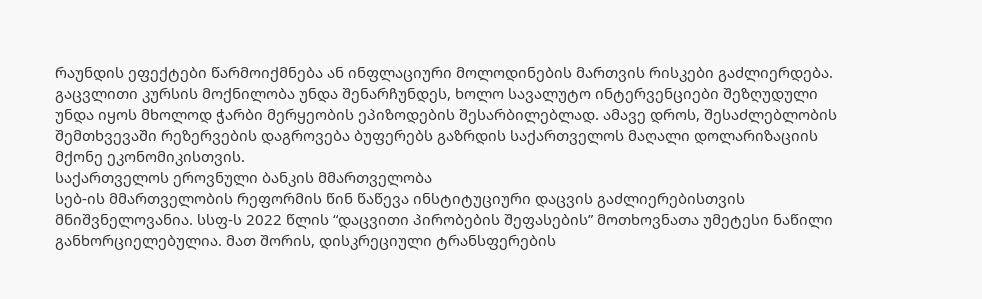რაუნდის ეფექტები წარმოიქმნება ან ინფლაციური მოლოდინების მართვის რისკები გაძლიერდება. გაცვლითი კურსის მოქნილობა უნდა შენარჩუნდეს, ხოლო სავალუტო ინტერვენციები შეზღუდული უნდა იყოს მხოლოდ ჭარბი მერყეობის ეპიზოდების შესარბილებლად. ამავე დროს, შესაძლებლობის შემთხვევაში რეზერვების დაგროვება ბუფერებს გაზრდის საქართველოს მაღალი დოლარიზაციის მქონე ეკონომიკისთვის.
საქართველოს ეროვნული ბანკის მმართველობა
სებ-ის მმართველობის რეფორმის წინ წაწევა ინსტიტუციური დაცვის გაძლიერებისთვის მნიშვნელოვანია. სსფ-ს 2022 წლის “დაცვითი პირობების შეფასების” მოთხოვნათა უმეტესი ნაწილი განხორციელებულია. მათ შორის, დისკრეციული ტრანსფერების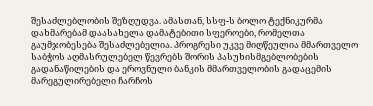შესაძლებლობის შეზღუდვა. ამასთან, სსფ-ს ბოლო ტექნიკურმა დახმარებამ დაასახელა დამატებითი სფეროები, რომელთა გაუმჯობესება შესაძლებელია. პროგრესი უკვე მიღწეულია მმართველო საბჭოს აღმასრულებელ წევრებს შორის პასუხისმგებლობების გადანაწილების და ეროვნული ბანკის მმართველობის გადაცემის მარეგულირებელი ჩარჩოს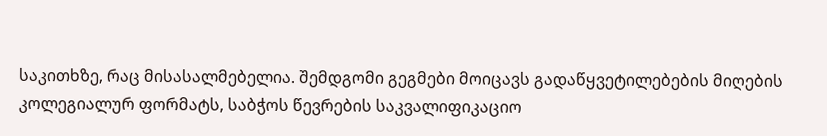საკითხზე, რაც მისასალმებელია. შემდგომი გეგმები მოიცავს გადაწყვეტილებების მიღების
კოლეგიალურ ფორმატს, საბჭოს წევრების საკვალიფიკაციო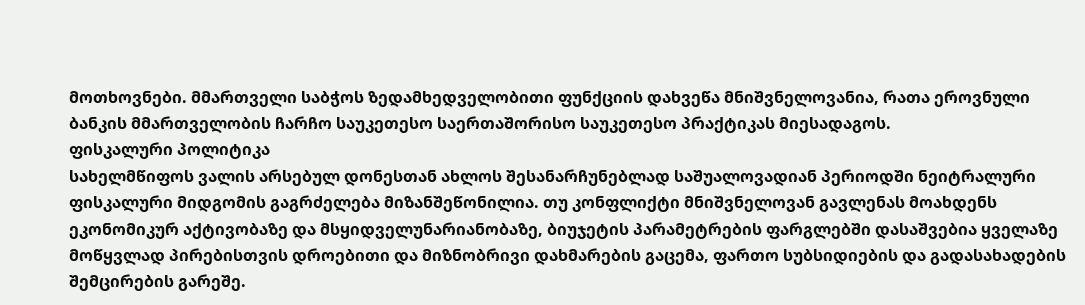მოთხოვნები. მმართველი საბჭოს ზედამხედველობითი ფუნქციის დახვეწა მნიშვნელოვანია, რათა ეროვნული ბანკის მმართველობის ჩარჩო საუკეთესო საერთაშორისო საუკეთესო პრაქტიკას მიესადაგოს.
ფისკალური პოლიტიკა
სახელმწიფოს ვალის არსებულ დონესთან ახლოს შესანარჩუნებლად საშუალოვადიან პერიოდში ნეიტრალური ფისკალური მიდგომის გაგრძელება მიზანშეწონილია. თუ კონფლიქტი მნიშვნელოვან გავლენას მოახდენს ეკონომიკურ აქტივობაზე და მსყიდველუნარიანობაზე, ბიუჯეტის პარამეტრების ფარგლებში დასაშვებია ყველაზე მოწყვლად პირებისთვის დროებითი და მიზნობრივი დახმარების გაცემა, ფართო სუბსიდიების და გადასახადების შემცირების გარეშე.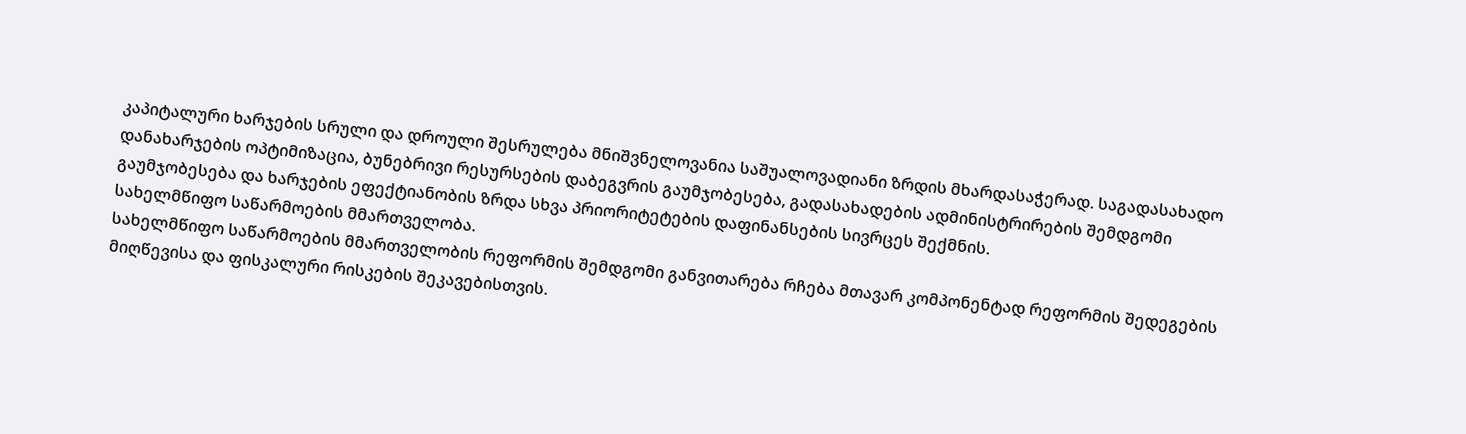კაპიტალური ხარჯების სრული და დროული შესრულება მნიშვნელოვანია საშუალოვადიანი ზრდის მხარდასაჭერად. საგადასახადო დანახარჯების ოპტიმიზაცია, ბუნებრივი რესურსების დაბეგვრის გაუმჯობესება, გადასახადების ადმინისტრირების შემდგომი გაუმჯობესება და ხარჯების ეფექტიანობის ზრდა სხვა პრიორიტეტების დაფინანსების სივრცეს შექმნის.
სახელმწიფო საწარმოების მმართველობა.
სახელმწიფო საწარმოების მმართველობის რეფორმის შემდგომი განვითარება რჩება მთავარ კომპონენტად რეფორმის შედეგების მიღწევისა და ფისკალური რისკების შეკავებისთვის.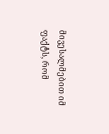მივესალმებით იმ ფაქტს, რომ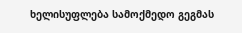ხელისუფლება სამოქმედო გეგმას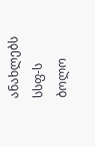ანახლებს სსფ-ს ბოლო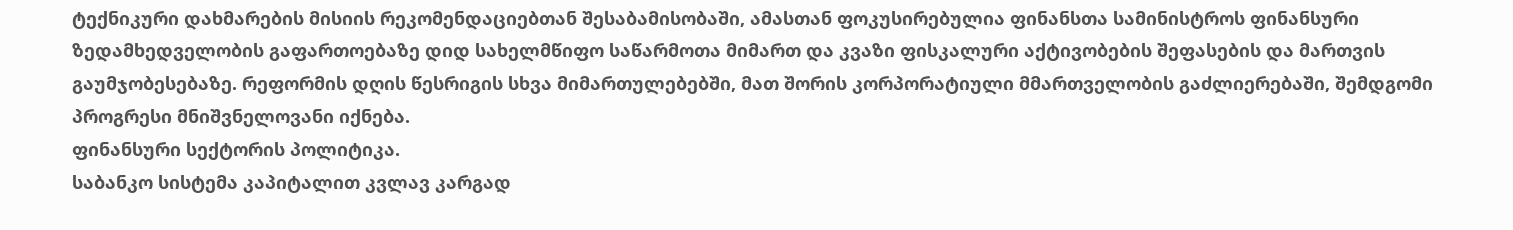ტექნიკური დახმარების მისიის რეკომენდაციებთან შესაბამისობაში, ამასთან ფოკუსირებულია ფინანსთა სამინისტროს ფინანსური ზედამხედველობის გაფართოებაზე დიდ სახელმწიფო საწარმოთა მიმართ და კვაზი ფისკალური აქტივობების შეფასების და მართვის გაუმჯობესებაზე. რეფორმის დღის წესრიგის სხვა მიმართულებებში, მათ შორის კორპორატიული მმართველობის გაძლიერებაში, შემდგომი პროგრესი მნიშვნელოვანი იქნება.
ფინანსური სექტორის პოლიტიკა.
საბანკო სისტემა კაპიტალით კვლავ კარგად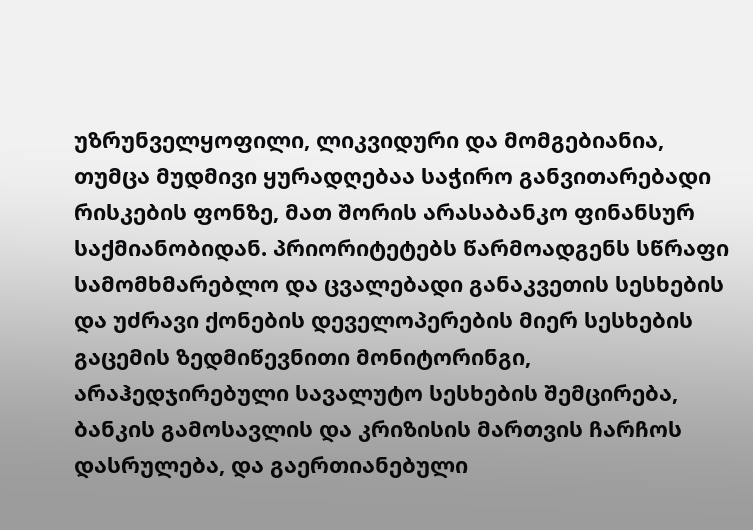უზრუნველყოფილი, ლიკვიდური და მომგებიანია, თუმცა მუდმივი ყურადღებაა საჭირო განვითარებადი რისკების ფონზე, მათ შორის არასაბანკო ფინანსურ საქმიანობიდან. პრიორიტეტებს წარმოადგენს სწრაფი სამომხმარებლო და ცვალებადი განაკვეთის სესხების და უძრავი ქონების დეველოპერების მიერ სესხების გაცემის ზედმიწევნითი მონიტორინგი, არაჰედჯირებული სავალუტო სესხების შემცირება, ბანკის გამოსავლის და კრიზისის მართვის ჩარჩოს დასრულება, და გაერთიანებული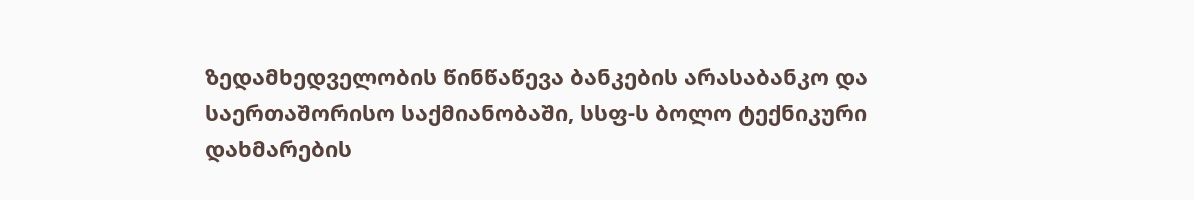ზედამხედველობის წინწაწევა ბანკების არასაბანკო და საერთაშორისო საქმიანობაში, სსფ-ს ბოლო ტექნიკური დახმარების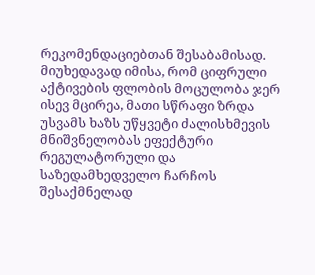რეკომენდაციებთან შესაბამისად. მიუხედავად იმისა, რომ ციფრული აქტივების ფლობის მოცულობა ჯერ ისევ მცირეა, მათი სწრაფი ზრდა უსვამს ხაზს უწყვეტი ძალისხმევის მნიშვნელობას ეფექტური რეგულატორული და საზედამხედველო ჩარჩოს შესაქმნელად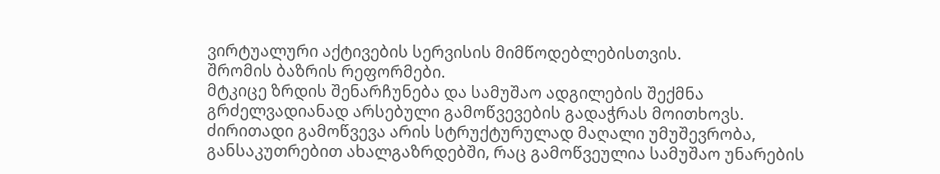ვირტუალური აქტივების სერვისის მიმწოდებლებისთვის.
შრომის ბაზრის რეფორმები.
მტკიცე ზრდის შენარჩუნება და სამუშაო ადგილების შექმნა გრძელვადიანად არსებული გამოწვევების გადაჭრას მოითხოვს. ძირითადი გამოწვევა არის სტრუქტურულად მაღალი უმუშევრობა, განსაკუთრებით ახალგაზრდებში, რაც გამოწვეულია სამუშაო უნარების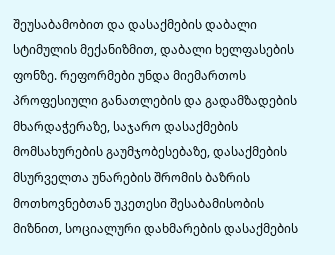შეუსაბამობით და დასაქმების დაბალი სტიმულის მექანიზმით, დაბალი ხელფასების ფონზე. რეფორმები უნდა მიემართოს პროფესიული განათლების და გადამზადების მხარდაჭერაზე, საჯარო დასაქმების მომსახურების გაუმჯობესებაზე, დასაქმების მსურველთა უნარების შრომის ბაზრის მოთხოვნებთან უკეთესი შესაბამისობის მიზნით, სოციალური დახმარების დასაქმების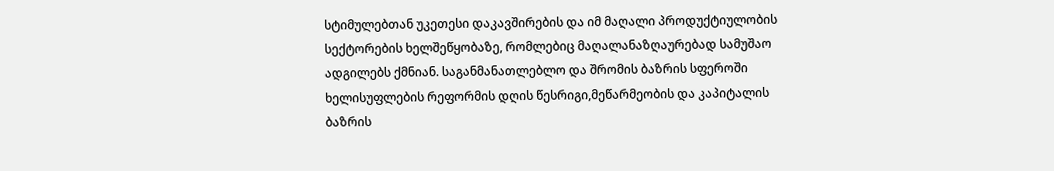სტიმულებთან უკეთესი დაკავშირების და იმ მაღალი პროდუქტიულობის სექტორების ხელშეწყობაზე, რომლებიც მაღალანაზღაურებად სამუშაო ადგილებს ქმნიან. საგანმანათლებლო და შრომის ბაზრის სფეროში ხელისუფლების რეფორმის დღის წესრიგი,მეწარმეობის და კაპიტალის ბაზრის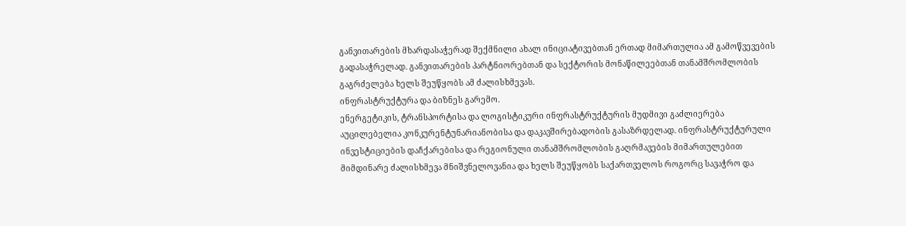განვითარების მხარდასაჭერად შექმნილი ახალ ინიციატივებთან ერთად მიმართულია ამ გამოწვევების გადასაჭრელად. განვითარების პარტნიორებთან და სექტორის მონაწილეებთან თანამშრომლობის გაგრძელება ხელს შეუწყობს ამ ძალისხმევას.
ინფრასტრუქტურა და ბიზნეს გარემო.
ენერგეტიკის, ტრანსპორტისა და ლოგისტიკური ინფრასტრუქტურის მუდმივი გაძლიერება აუცილებელია კონკურენტუნარიანობისა და დაკავშირებადობის გასაზრდელად. ინფრასტრუქტურული ინვესტიციების დაჩქარებისა და რეგიონული თანამშრომლობის გაღრმავების მიმართულებით მიმდინარე ძალისხმევა მნიშვნელოვანია და ხელს შეუწყობს საქართველოს როგორც სავაჭრო და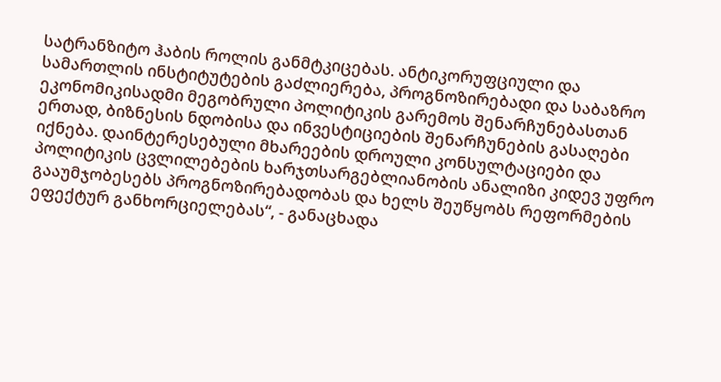სატრანზიტო ჰაბის როლის განმტკიცებას. ანტიკორუფციული და სამართლის ინსტიტუტების გაძლიერება, პროგნოზირებადი და საბაზრო ეკონომიკისადმი მეგობრული პოლიტიკის გარემოს შენარჩუნებასთან ერთად, ბიზნესის ნდობისა და ინვესტიციების შენარჩუნების გასაღები იქნება. დაინტერესებული მხარეების დროული კონსულტაციები და პოლიტიკის ცვლილებების ხარჯთსარგებლიანობის ანალიზი კიდევ უფრო გააუმჯობესებს პროგნოზირებადობას და ხელს შეუწყობს რეფორმების ეფექტურ განხორციელებას“, - განაცხადა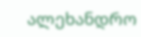ალეხანდრო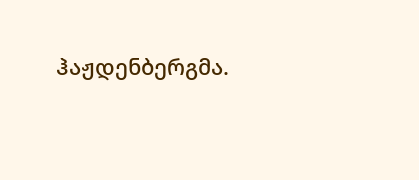ჰაჟდენბერგმა.